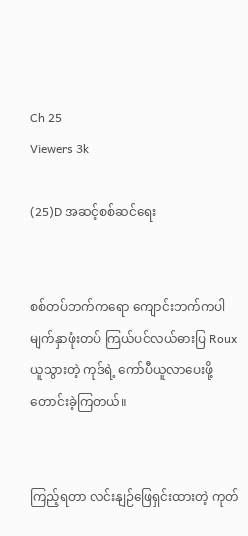Ch 25
Viewers 3k

(25)D အဆင့်စစ်ဆင်ရေး


စစ်တပ်ဘက်ကရော ကျောင်းဘက်ကပါ မျက်နှာဖုံးတပ် ကြယ်ပင်လယ်ဓားပြ Roux ယူသွားတဲ့ ကုဒ်ရဲ့ ကော်ပီယူလာပေးဖို့ တောင်းခဲ့ကြတယ်။


ကြည့်ရတာ လင်းနျဉ်ဖြေရှင်းထားတဲ့ ကုတ်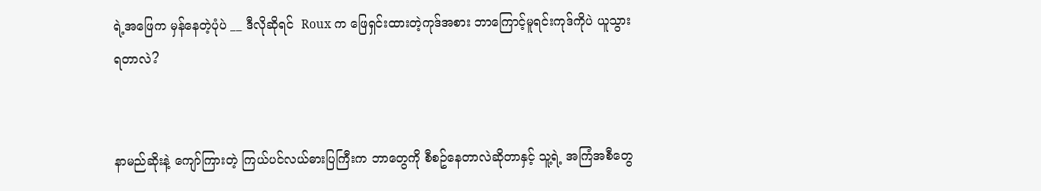ရဲ့အဖြေက မှန်နေတဲ့ပုံပဲ __ ဒီလိုဆိုရင်  Roux က ဖြေရှင်းထားတဲ့ကုဒ်အစား ဘာကြောင့်မူရင်းကုဒ်ကိုပဲ ယူသွားရတာလဲ?


နာမည်ဆိုးနဲ့ ကျော်ကြားတဲ့ ကြယ်ပင်လယ်ဓားပြကြီးက ဘာတွေကို စီစဥ်နေတာလဲဆိုတာနှင့် သူ့ရဲ့ အကြံအစီတွေ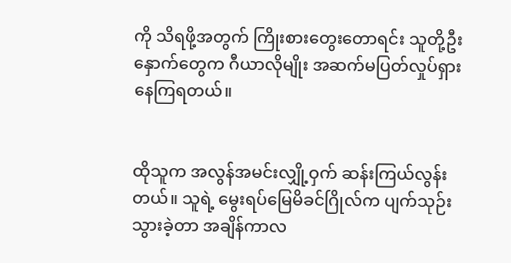ကို သိရဖို့အတွက် ကြိုးစားတွေးတောရင်း သူတို့ဦးနှောက်တွေက ဂီယာလိုမျိုး အဆက်မပြတ်လှုပ်ရှားနေကြရတယ်။


ထိုသူက အလွန်အမင်းလျှို့ဝှက် ဆန်းကြယ်လွန်းတယ်။ သူရဲ့ မွေးရပ်မြေမိခင်ဂြိုလ်က ပျက်သုဉ်းသွားခဲ့တာ အချိန်ကာလ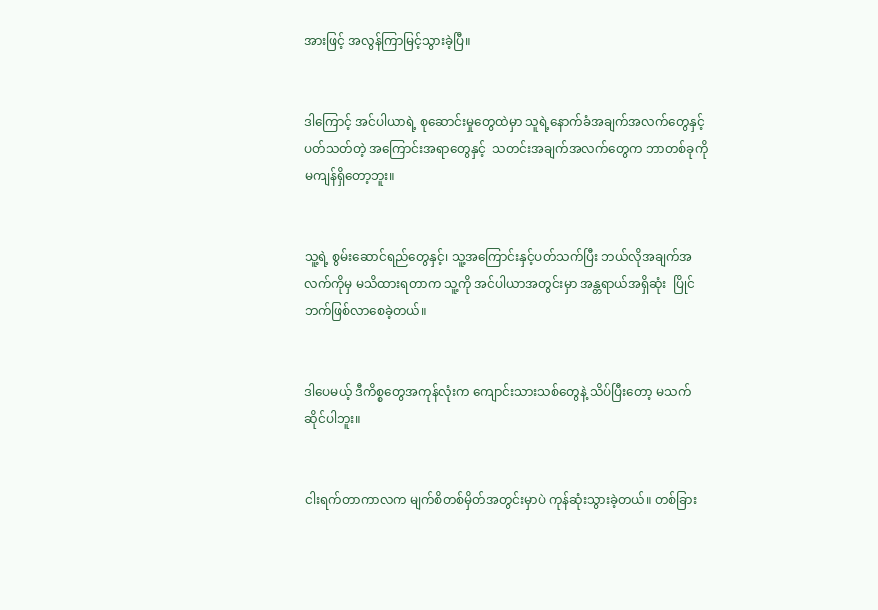အားဖြင့် အလွန်ကြာမြင့်သွားခဲ့ပြီ။


ဒါကြောင့် အင်ပါယာရဲ့ စုဆောင်းမှုတွေထဲမှာ သူရဲ့နောက်ခံအချက်အလက်တွေနှင့် ပတ်သတ်တဲ့ အကြောင်းအရာတွေနှင့်  သတင်းအချက်အလက်တွေက ဘာတစ်ခုကို မကျန်ရှိတော့ဘူး။


သူ့ရဲ့ စွမ်းဆောင်ရည်တွေနှင့်၊ သူ့အကြောင်းနှင့်ပတ်သက်ပြီး ဘယ်လိုအချက်အလက်ကိုမှ မသိထားရတာက သူ့ကို အင်ပါယာအတွင်းမှာ အန္တရာယ်အရှိဆုံး  ပြိုင်ဘက်ဖြစ်လာစေခဲ့တယ်။


ဒါပေမယ့် ဒီကိစ္စတွေအကုန်လုံးက ကျောင်းသားသစ်တွေနဲ့ သိပ်ပြီးတော့ မသက်ဆိုင်ပါဘူး။


ငါးရက်တာကာလက မျက်စိတစ်မှိတ်အတွင်းမှာပဲ ကုန်ဆုံးသွားခဲ့တယ်။ တစ်ခြား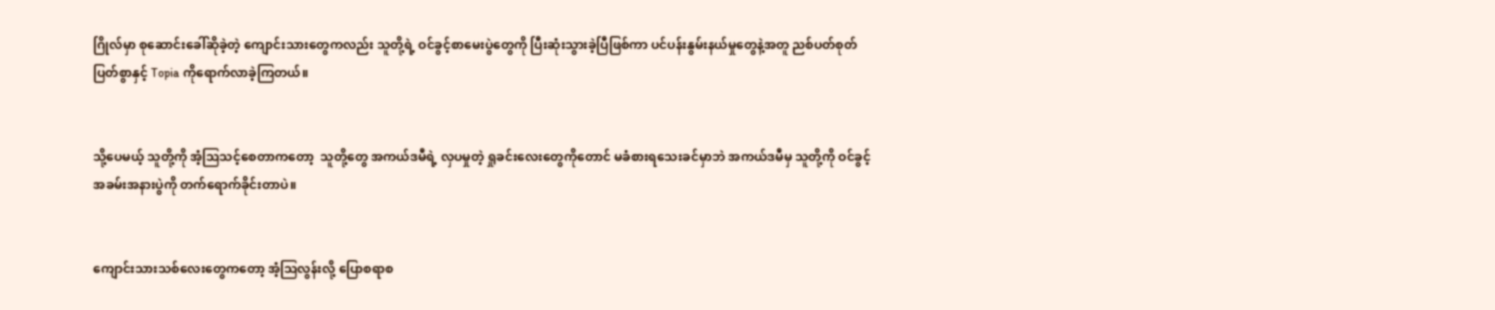ဂြိုလ်မှာ စုဆောင်းခေါ်ဆိုခဲ့တဲ့ ကျောင်းသားတွေကလည်း သူတို့ရဲ့ ဝင်ခွင့်စာမေးပွဲတွေကို ပြီးဆုံးသွားခဲ့ပြီဖြစ်ကာ ပင်ပန်းနွမ်းနယ်မှုတွေနဲ့အတူ ညစ်ပတ်စုတ်ပြတ်စွာနှင့် Topia ကိုရောက်လာခဲ့ကြတယ်။


သို့ပေမယ့် သူတို့ကို အံ့ဩသင့်စေတာကတော့  သူတို့တွေ အကယ်ဒမီရဲ့ လှပမှုတဲ့ ရှုခင်းလေးတွေကိုတောင် မခံစားရသေးခင်မှာဘဲ အကယ်ဒမီမှ သူတို့ကို ဝင်ခွင့်အခမ်းအနားပွဲကို တက်ရောက်ခိုင်းတာပဲ။


ကျောင်းသားသစ်လေးတွေကတော့ အံ့ဩလွန်းလို့ ပြောစရာစ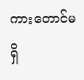ကားတောင်မရှိ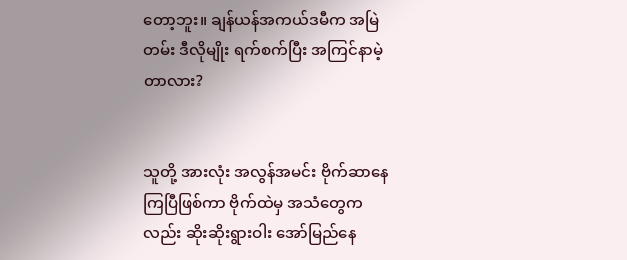တော့ဘူး။ ချန်ယန်အကယ်ဒမီက အမြဲတမ်း ဒီလိုမျိုး ရက်စက်ပြီး အကြင်နာမဲ့တာလား?


သူတို့ အားလုံး အလွန်အမင်း ဗိုက်ဆာနေကြပြီဖြစ်ကာ ဗိုက်ထဲမှ အသံတွေကလည်း ဆိုးဆိုးရွားဝါး အော်မြည်နေ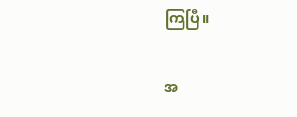ကြပြီ။


အ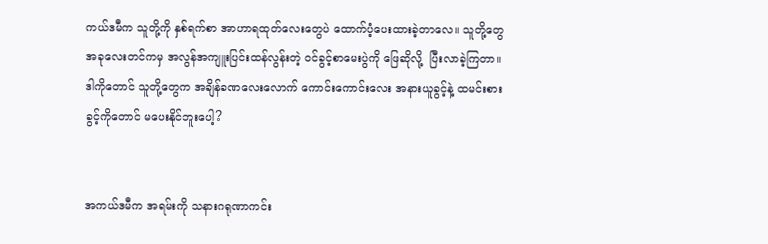ကယ်ဒမီက သူတို့ကို နှစ်ရက်စာ အာဟာရထုတ်လေးတွေပဲ ထောက်ပံ့ပေးထားခဲ့တာလေ။ သူတို့တွေ အခုလေးတင်ကမှ အလွန်အကျူးပြင်းထန်လွန်းတဲ့ ဝင်ခွင့်စာမေးပွဲကို ဖြေဆိုလို့  ပြီးလာခဲ့ကြတာ။ ဒါကိုတောင် သူတို့တွေက အချိန်ခဏလေးလောက် ကောင်းကောင်းလေး အနားယူခွင့်နဲ့ ထမင်းစားခွင့်ကိုတောင် မပေးနိုင်ဘူးပေါ့?


အကယ်ဒမီက အရမ်းကို သနားဂရုဏာကင်း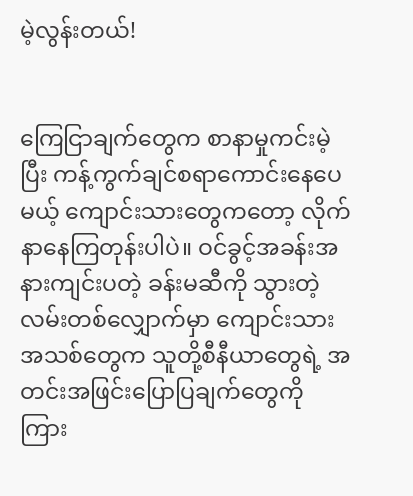မဲ့လွန်းတယ်!


ကြေငြာချက်တွေက စာနာမှုကင်းမဲ့ပြီး ကန့်ကွက်ချင်စရာကောင်းနေပေမယ့် ကျောင်းသားတွေကတော့ လိုက်နာနေကြတုန်းပါပဲ။ ဝင်ခွင့်အခန်းအနားကျင်းပတဲ့ ခန်းမဆီကို သွားတဲ့လမ်းတစ်လျှောက်မှာ ကျောင်းသားအသစ်တွေက သူတို့စီနီယာတွေရဲ့ အတင်းအဖြင်းပြောပြချက်တွေကို ကြား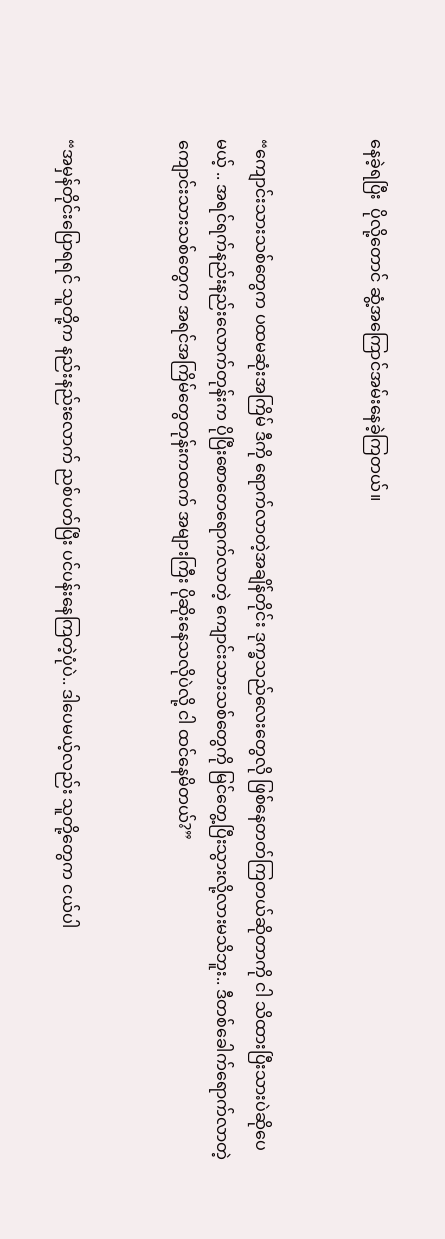နေခဲ့ရပြီး  ပိုလို့တောင် ဆွံ့အကြောင်အမ်းနေခဲ့ကြတယ်။


“ကျောင်းသားသစ်တွေက ပထမဆုံးအကြိမ် ဒီကို ရောက်လာတဲ့အချိန်တိုင်း ဒုက္ခသည်လေးတွေလို ဖြစ်နေတတ်ကြတယ်ဆိုတာကို ငါ သိထားပြီးသားပဲဆိုပေမယ့် .. အရင်ရက်နည်းနည်းလောက်တုန်းက ပိုပြီးစော၀ောရောက်လာတဲ့ ကျောင်းသားသစ်တွေကို မြင်တွေ့ပြီးသွားလို့လားမသိဘူး.. ဒီတစ်ခေါက်ရောက်လာတဲ့ ကျောင်းသားသစ်တွေက အရင်အကြိမ်တွေတုန်းကထက် အများကြီး ပိုဆိုးနေသလိုပဲလို့ ငါ ထင်နေမိတယ်?”


“အမှန်တိုင်းပြောရရင် သူတို့က နည်းနည်းလောက် ညစ်ပတ်ပြီး ပင်ပန်းနေကြတဲ့ပုံပဲ.. ဒါပေမယ့်လည်း သူတို့တွေက ငယ်ပါ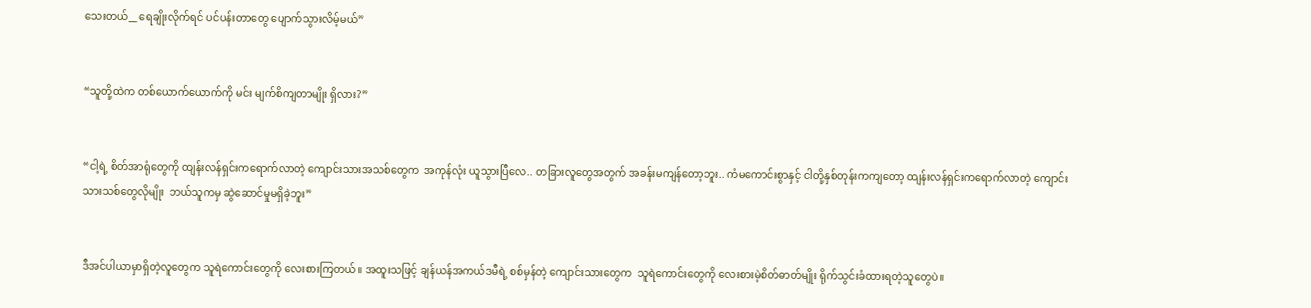သေးတယ်__ ရေချိုးလိုက်ရင် ပင်ပန်းတာတွေ ပျောက်သွားလိမ့်မယ်”


“သူတို့ထဲက တစ်ယောက်ယောက်ကို မင်း မျက်စိကျတာမျိုး ရှိလား?”


“ငါ့ရဲ့ စိတ်အာရုံတွေကို ထျန်းလန်ရှင်းကရောက်လာတဲ့ ကျောင်းသားအသစ်တွေက  အကုန်လုံး ယူသွားပြီလေ.. တခြားလူတွေအတွက် အခန်းမကျန်တော့ဘူး.. ကံမကောင်းစွာနှင့် ငါတို့နှစ်တုန်းကကျတော့ ထျန်းလန်ရှင်းကရောက်လာတဲ့ ကျောင်းသားသစ်တွေလိုမျိုး  ဘယ်သူကမှ ဆွဲဆောင်မှုမရှိခဲ့ဘူး”


ဒီအင်ပါယာမှာရှိတဲ့လူတွေက သူရဲကောင်းတွေကို လေးစားကြတယ်။ အထူးသဖြင့် ချန်ယန်အကယ်ဒမီရဲ့ စစ်မှန်တဲ့ ကျောင်းသားတွေက  သူရဲကောင်းတွေကို လေးစားမဲ့စိတ်ဓာတ်မျိုး ရိုက်သွင်းခံထားရတဲ့သူတွေပဲ။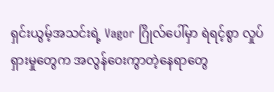ရှင်းယွမ့်အသင်းရဲ့ Vagor ဂြိုလ်ပေါ်မှာ ရဲရင့်စွာ လှုပ်ရှားမှုတွေက အလွန်ဝေးကွာတဲ့နေရာတွေ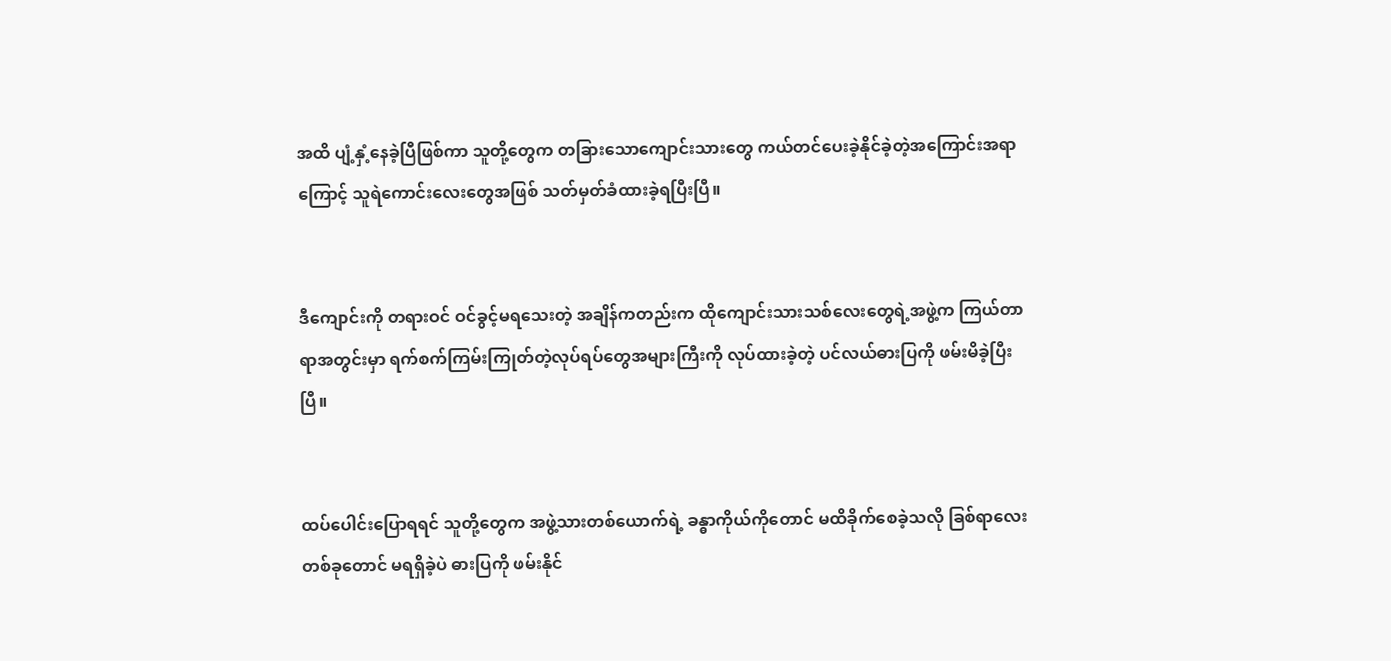အထိ ပျံ့နှံ့နေခဲ့ပြီဖြစ်ကာ သူတို့တွေက တခြားသောကျောင်းသားတွေ ကယ်တင်ပေးခဲ့နိုင်ခဲ့တဲ့အကြောင်းအရာကြောင့် သူရဲကောင်းလေးတွေအဖြစ် သတ်မှတ်ခံထားခဲ့ရပြီးပြီ။


ဒီကျောင်းကို တရားဝင် ဝင်ခွင့်မရသေးတဲ့ အချိန်ကတည်းက ထိုကျောင်းသားသစ်လေးတွေရဲ့အဖွဲ့က ကြယ်တာရာအတွင်းမှာ ရက်စက်ကြမ်းကြုတ်တဲ့လုပ်ရပ်တွေအများကြီးကို လုပ်ထားခဲ့တဲ့ ပင်လယ်ဓားပြကို ဖမ်းမိခဲ့ပြီးပြီ။


ထပ်ပေါင်းပြောရရင် သူတို့တွေက အဖွဲ့သားတစ်ယောက်ရဲ့ ခန္ဓာကိုယ်ကိုတောင် မထိခိုက်စေခဲ့သလို ခြစ်ရာလေးတစ်ခုတောင် မရရှိခဲ့ပဲ ဓားပြကို ဖမ်းနိုင်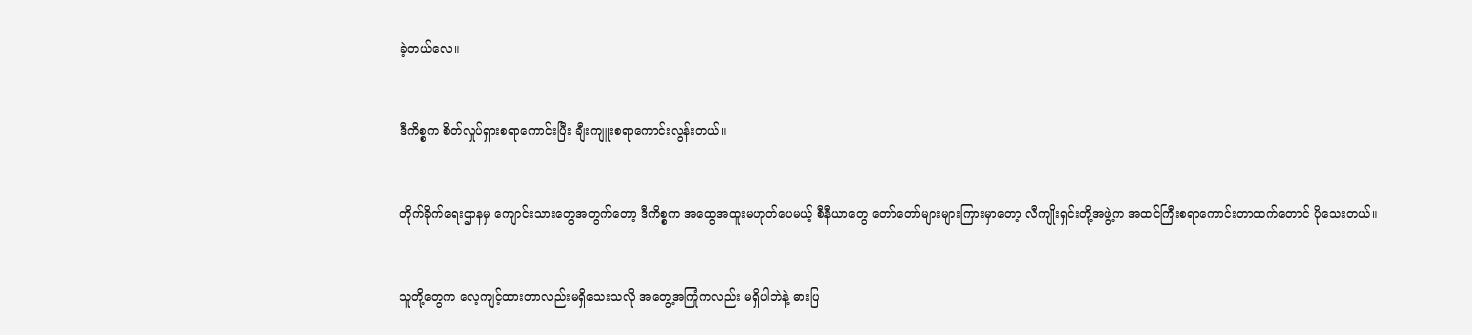ခဲ့တယ်လေ။


ဒီကိစ္စက စိတ်လှုပ်ရှားစရာကောင်းပြီး ချီးကျူးစရာကောင်းလွန်းတယ်။


တိုက်ခိုက်ရေးဌာနမှ ကျောင်းသားတွေအတွက်တော့ ဒီကိစ္စက အထွေအထူးမဟုတ်ပေမယ့် စီနီယာတွေ တော်တော်များများကြားမှာတော့ လီကျိုးရှင်းတို့အဖွဲ့က အထင်ကြီးစရာကောင်းတာထက်တောင် ပိုသေးတယ်။


သူတို့တွေက လေ့ကျင့်ထားတာလည်းမရှိသေးသလို အတွေ့အကြုံကလည်း မရှိပါဘဲနဲ့ ဓားပြ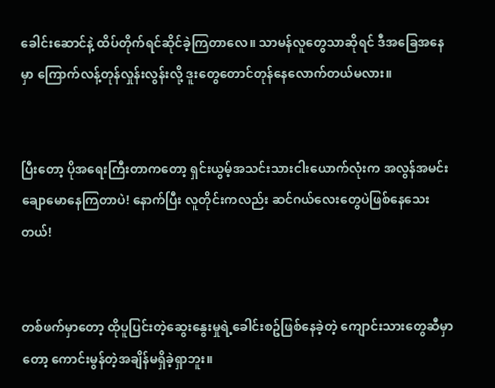ခေါင်းဆောင်နဲ့ ထိပ်တိုက်ရင်ဆိုင်ခဲ့ကြတာလေ။ သာမန်လူတွေသာဆိုရင် ဒီအခြေအနေမှာ ကြောက်လန့်တုန်လှုန်းလွန်းလို့ ဒူးတွေတောင်တုန်နေလောက်တယ်မလား။


ပြီးတော့ ပိုအရေးကြီးတာကတော့ ရှင်းယွမ့်အသင်းသားငါးယောက်လုံးက အလွန်အမင်း ချောမောနေကြတာပဲ! နောက်ပြီး လူတိုင်းကလည်း ဆင်ဂယ်လေးတွေပဲဖြစ်နေသေးတယ်!


တစ်ဖက်မှာတော့ ထိုပူပြင်းတဲ့ဆွေးနွေးမှုရဲ့ခေါင်းစဥ်ဖြစ်နေခဲ့တဲ့ ကျောင်းသားတွေဆီမှာတော့ ကောင်းမွန်တဲ့အချိန်မရှိခဲ့ရှာဘူး။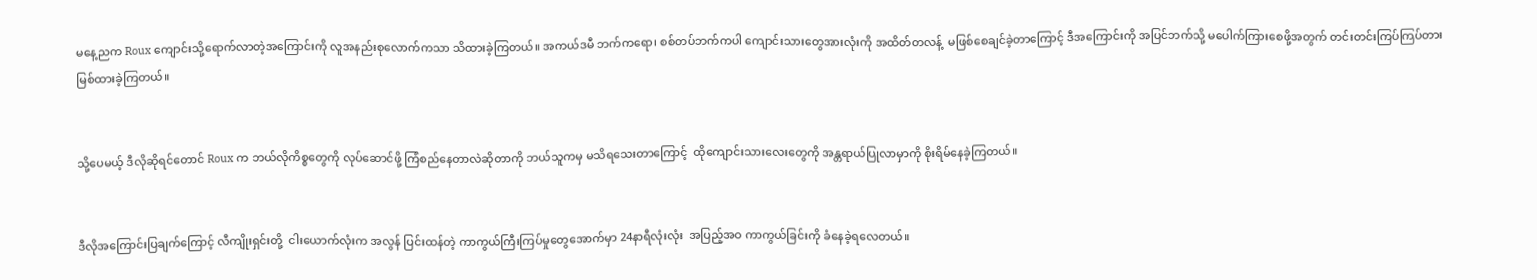မနေ့ညက Roux ကျောင်းသို့ရောက်လာတဲ့အကြောင်းကို လူအနည်းစုလောက်ကသာ သိထားခဲ့ကြတယ်။ အကယ်ဒမီ ဘက်ကရော၊ စစ်တပ်ဘက်ကပါ ကျောင်းသားတွေအားလုံးကို အထိတ်တလန့်  မဖြစ်စေချင်ခဲ့တာကြောင့် ဒီအကြောင်းကို အပြင်ဘက်သို့ မပေါက်ကြားစေဖို့အတွက် တင်းတင်းကြပ်ကြပ်တားမြစ်ထားခဲ့ကြတယ်။


သို့ပေမယ့် ဒီလိုဆိုရင်တောင် Roux က ဘယ်လိုကိစ္စတွေကို လုပ်ဆောင်ဖို့ ကြံစည်နေတာလဲဆိုတာကို ဘယ်သူကမှ မသိရသေးတာကြောင့်  ထိုကျောင်းသားလေးတွေကို အန္တရာယ်ပြုလာမှာကို စိုးရိမ်နေခဲ့ကြတယ်။


ဒီလိုအကြောင်းပြချက်ကြောင့် လီကျိုးရှင်းတို့  ငါးယောက်လုံးက အလွန် ပြင်းထန်တဲ့ ကာကွယ်ကြီးကြပ်မှုတွေအောက်မှာ 24နာရီလုံးလုံး  အပြည့်အဝ ကာကွယ်ခြင်းကို ခံနေခဲ့ရလေတယ်။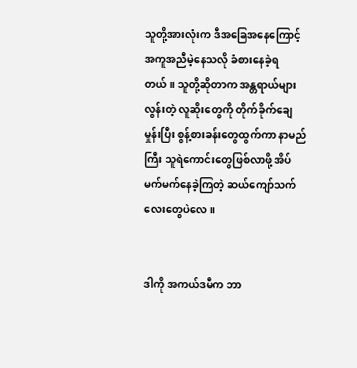သူတို့အားလုံးက ဒီအခြေအနေကြောင့် အကူအညီမဲ့နေသလို ခံစားနေခဲ့ရတယ်။ သူတို့ဆိုတာက အန္တရာယ်များလွန်းတဲ့ လူဆိုးတွေကို တိုက်ခိုက်ချေမှုန်းပြီး စွန့်စားခန်းတွေထွက်ကာ နာမည်ကြီး သူရဲကောင်းတွေဖြစ်လာဖို့ အိပ်မက်မက်နေခဲ့ကြတဲ့ ဆယ်ကျော်သက်လေးတွေပဲလေ။


ဒါကို အကယ်ဒမီက ဘာ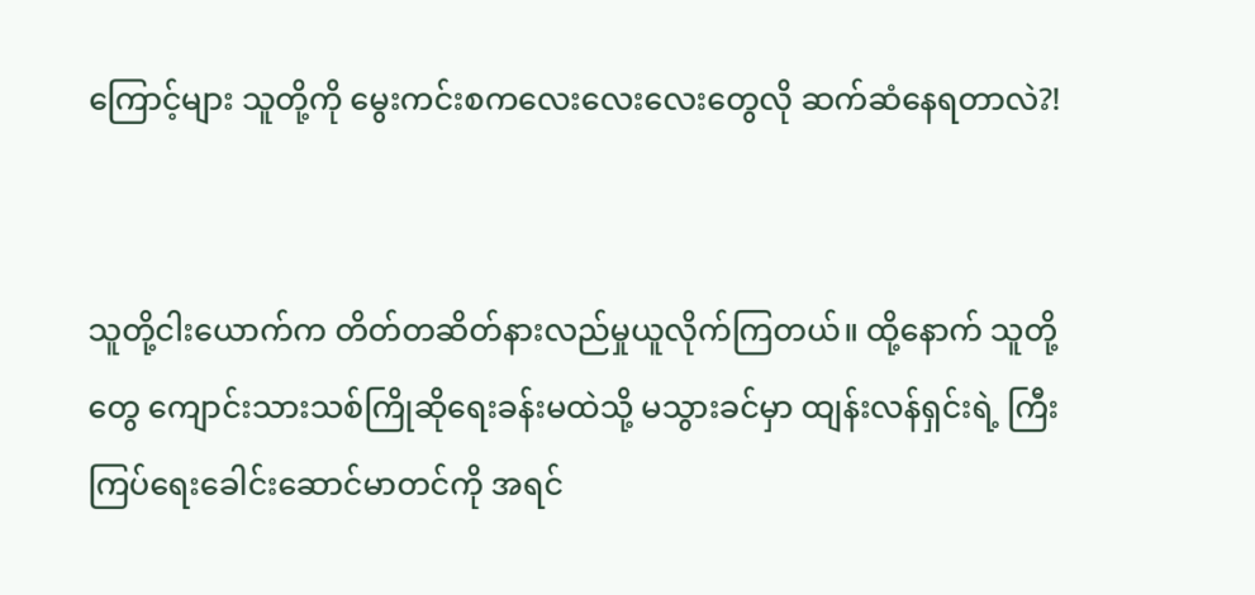ကြောင့်များ သူတို့ကို မွေးကင်းစကလေးလေးလေးတွေလို ဆက်ဆံနေရတာလဲ?!


သူတို့ငါးယောက်က တိတ်တဆိတ်နားလည်မှုယူလိုက်ကြတယ်။ ထို့နောက် သူတို့တွေ ကျောင်းသားသစ်ကြိုဆိုရေးခန်းမထဲသို့ မသွားခင်မှာ ထျန်းလန်ရှင်းရဲ့ ကြီးကြပ်ရေးခေါင်းဆောင်မာတင်ကို အရင်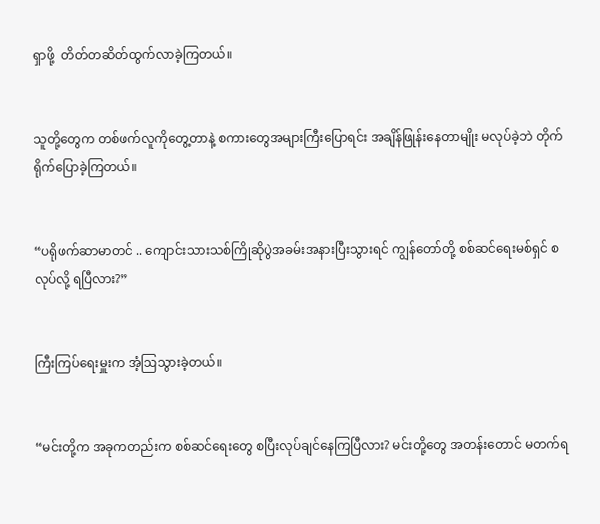ရှာဖို့  တိတ်တဆိတ်ထွက်လာခဲ့ကြတယ်။


သူတို့တွေက တစ်ဖက်လူကိုတွေ့တာနဲ့ စကားတွေအများကြီးပြောရင်း အချိန်ဖြုန်းနေတာမျိုး မလုပ်ခဲ့ဘဲ တိုက်ရိုက်ပြောခဲ့ကြတယ်။


“ပရိုဖက်ဆာမာတင် .. ကျောင်းသားသစ်ကြိုဆိုပွဲအခမ်းအနားပြီးသွားရင် ကျွန်တော်တို့ စစ်ဆင်ရေးမစ်ရှင် စလုပ်လို့ ရပြီလား?”


ကြီးကြပ်ရေးမှူးက အံ့ဩသွားခဲ့တယ်။


“မင်းတို့က အခုကတည်းက စစ်ဆင်ရေးတွေ စပြီးလုပ်ချင်နေကြပြီလား? မင်းတို့တွေ အတန်းတောင် မတက်ရ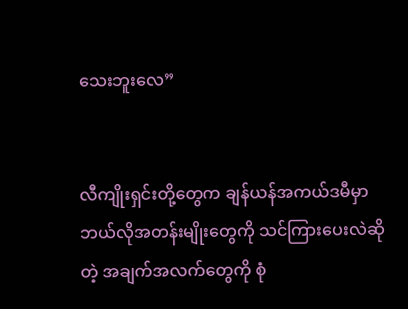သေးဘူးလေ”


လီကျိုးရှင်းတို့တွေက ချန်ယန်အကယ်ဒမီမှာ ဘယ်လိုအတန်းမျိုးတွေကို သင်ကြားပေးလဲဆိုတဲ့ အချက်အလက်တွေကို စုံ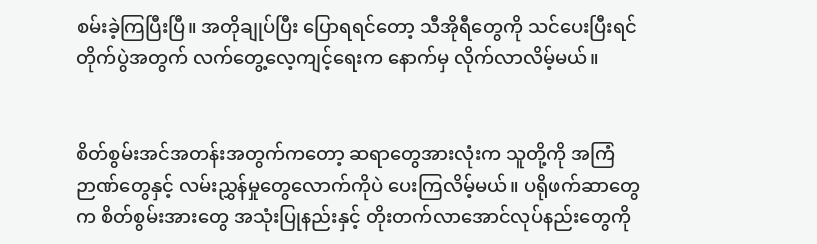စမ်းခဲ့ကြပြီးပြီ။ အတိုချုပ်ပြီး ပြောရရင်တော့ သီအိုရီတွေကို သင်ပေးပြီးရင် တိုက်ပွဲအတွက် လက်တွေ့လေ့ကျင့်ရေးက နောက်မှ လိုက်လာလိမ့်မယ်။


စိတ်စွမ်းအင်အတန်းအတွက်ကတော့ ဆရာတွေအားလုံးက သူတို့ကို အကြံဉာဏ်တွေနှင့် လမ်းညွှန်မှုတွေလောက်ကိုပဲ ပေးကြလိမ့်မယ်။ ပရိုဖက်ဆာတွေက စိတ်စွမ်းအားတွေ အသုံးပြုနည်းနှင့် တိုးတက်လာအောင်လုပ်နည်းတွေကို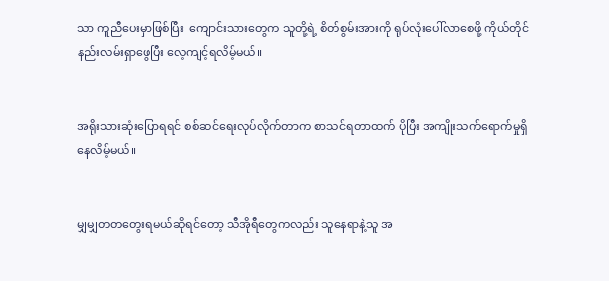သာ ကူညီပေးမှာဖြစ်ပြီး  ကျောင်းသားတွေက သူတို့ရဲ့ စိတ်စွမ်းအားကို ရုပ်လုံးပေါ်လာစေဖို့ ကိုယ်တိုင် နည်းလမ်းရှာဖွေပြီး လေ့ကျင့်ရလိမ့်မယ်။


အရိုးသားဆုံးပြောရရင် စစ်ဆင်ရေးလုပ်လိုက်တာက စာသင်ရတာထက် ပိုပြီး အကျိုးသက်ရောက်မှုရှိနေလိမ့်မယ်။


မျှမျှတတတွေးရမယ်ဆိုရင်တော့ သီအိုရီတွေကလည်း သူနေရာနဲ့သူ အ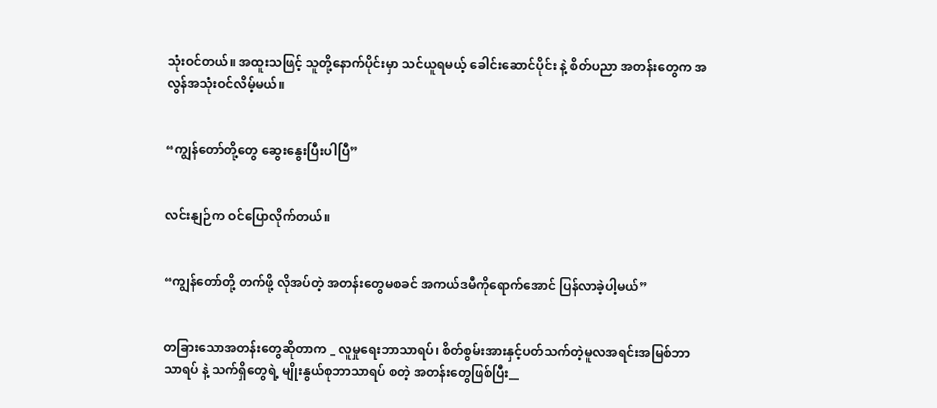သုံးဝင်တယ်။ အထူးသဖြင့် သူတို့နောက်ပိုင်းမှာ သင်ယူရမယ့် ခေါင်းဆောင်ပိုင်း နဲ့ စိတ်ပညာ အတန်းတွေက အလွန်အသုံးဝင်လိမ့်မယ်။


“ကျွန်တော်တို့တွေ ဆွေးနွေးပြီးပါပြီ”


လင်းနျဉ်က ဝင်ပြောလိုက်တယ်။


“ကျွန်တော်တို့ တက်ဖို့ လိုအပ်တဲ့ အတန်းတွေမစခင် အကယ်ဒမီကိုရောက်အောင် ပြန်လာခဲ့ပါ့မယ်”


တခြားသောအတန်းတွေဆိုတာက _ လူမှုရေးဘာသာရပ်၊ စိတ်စွမ်းအားနှင့်ပတ်သက်တဲ့မူလအရင်းအမြစ်ဘာသာရပ် နဲ့ သက်ရှိတွေရဲ့ မျိုးနွယ်စုဘာသာရပ် စတဲ့ အတန်းတွေဖြစ်ပြီး__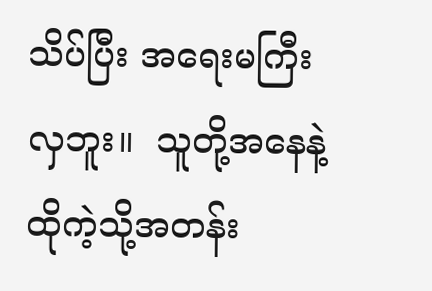သိပ်ပြီး အရေးမကြီးလှဘူး။  သူတို့အနေနဲ့ ထိုကဲ့သို့အတန်း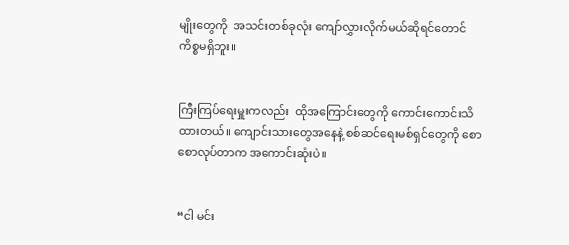မျိုးတွေကို  အသင်းတစ်ခုလုံး ကျော်လွှားလိုက်မယ်ဆိုရင်တောင်  ကိစ္စမရှိဘူး။


ကြီးကြပ်ရေးမှူးကလည်း  ထိုအကြောင်းတွေကို ကောင်းကောင်းသိထားတယ်။ ကျောင်းသားတွေအနေနဲ့ စစ်ဆင်ရေးမစ်ရှင်တွေကို စောစောလုပ်တာက အကောင်းဆုံးပဲ။


“ငါ မင်း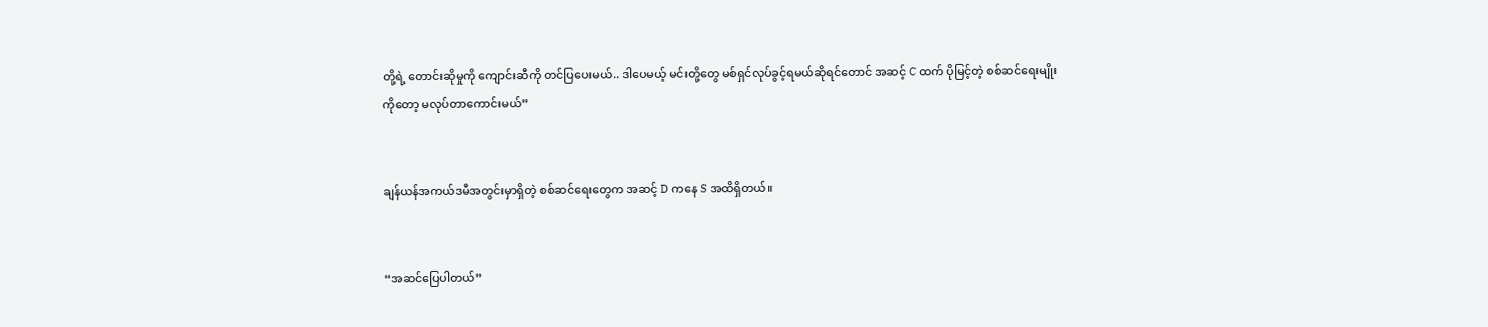တို့ရဲ့ တောင်းဆိုမှုကို ကျောင်းဆီကို တင်ပြပေးမယ်.. ဒါပေမယ့် မင်းတို့တွေ မစ်ရှင်လုပ်ခွင့်ရမယ်ဆိုရင်တောင် အဆင့် C ထက် ပိုမြင့်တဲ့ စစ်ဆင်ရေးမျိုးကိုတော့ မလုပ်တာကောင်းမယ်”


ချန်ယန်အကယ်ဒမီအတွင်းမှာရှိတဲ့ စစ်ဆင်ရေးတွေက အဆင့် D ကနေ S အထိရှိတယ်။


“အဆင်ပြေပါတယ်”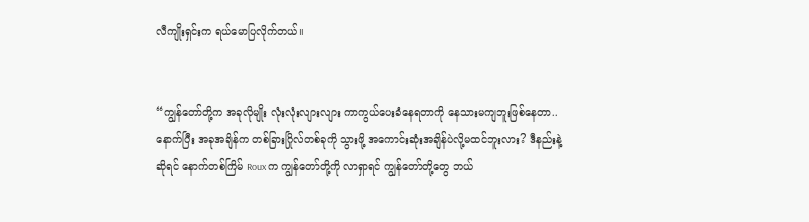လီကျိုးရှင်းက ရယ်မောပြလိုက်တယ်။


“ကျွန်တော်တို့က အခုလိုမျိုး လုံးလုံးလျားလျား ကာကွယ်ပေးခံနေရတာကို နေသားမကျဘူးဖြစ်နေတာ..   နောက်ပြီး အခုအချိန်က တစ်ခြားဂြိုလ်တစ်ခုကို သွားဖို့ အကောင်းဆုံးအချိန်ပဲလို့မထင်ဘူးလား? ဒီနည်းနဲ့ဆိုရင် နောက်တစ်ကြိမ် Roux က ကျွန်တော်တို့ကို လာရှာရင် ကျွန်တော်တို့တွေ ဘယ်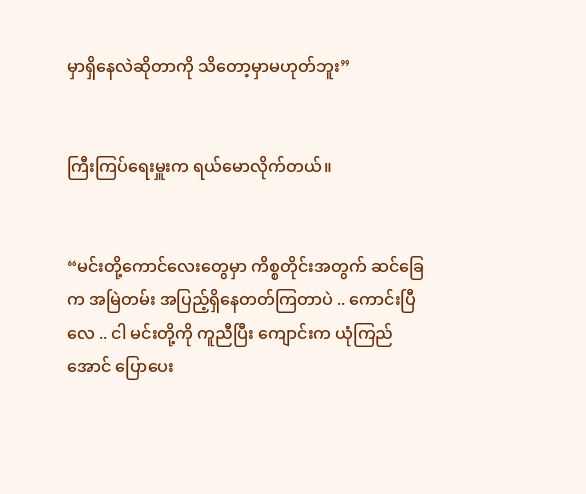မှာရှိနေလဲဆိုတာကို သိတော့မှာမဟုတ်ဘူး”


ကြီးကြပ်ရေးမှူးက ရယ်မောလိုက်တယ်။


“မင်းတို့ကောင်လေးတွေမှာ ကိစ္စတိုင်းအတွက် ဆင်ခြေက အမြဲတမ်း အပြည့်ရှိနေတတ်ကြတာပဲ .. ကောင်းပြီလေ .. ငါ မင်းတို့ကို ကူညီပြီး ကျောင်းက ယုံကြည်အောင် ပြောပေး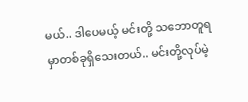မယ်.. ဒါပေမယ့် မင်းတို့ သဘောတူရမှာတစ်ခုရှိသေးတယ်.. မင်းတို့လုပ်မဲ့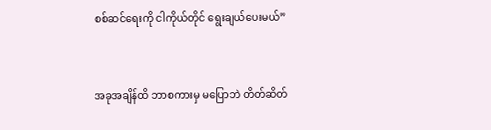စစ်ဆင်ရေးကို ငါကိုယ်တိုင် ရွေးချယ်ပေးမယ်”


အခုအချိန်ထိ ဘာစကားမှ မပြောဘဲ တိတ်ဆိတ်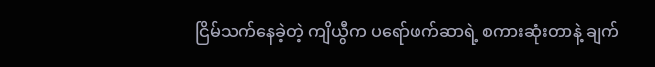ငြိမ်သက်နေခဲ့တဲ့ ကျိယွီက ပရော်ဖက်ဆာရဲ့ စကားဆုံးတာနဲ့ ချက်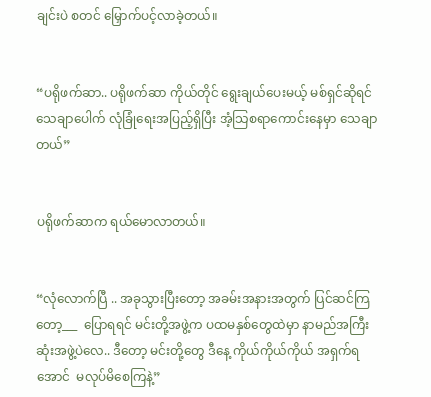ချင်းပဲ စတင် မြှောက်ပင့်လာခဲ့တယ်။


“ပရိုဖက်ဆာ.. ပရိုဖက်ဆာ ကိုယ်တိုင် ရွေးချယ်ပေးမယ့် မစ်ရှင်ဆိုရင် သေချာပေါက် လုံခြုံရေးအပြည့်ရှိပြီး အံ့သြစရာကောင်းနေမှာ သေချာတယ်”


ပရိုဖက်ဆာက ရယ်မောလာတယ်။


“လုံလောက်ပြီ .. အခုသွားပြီးတော့ အခမ်းအနားအတွက် ပြင်ဆင်ကြတော့___  ပြောရရင် မင်းတို့အဖွဲ့က ပထမနှစ်တွေထဲမှာ နာမည်အကြီးဆုံးအဖွဲ့ပဲလေ.. ဒီတော့ မင်းတို့တွေ ဒီနေ့ ကိုယ်ကိုယ်ကိုယ် အရှက်ရအောင်  မလုပ်မိစေကြနဲ့”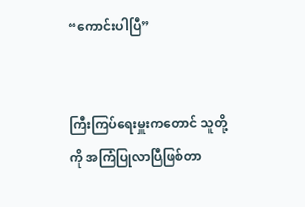“ကောင်းပါပြီ”


ကြီးကြပ်ရေးမှူးကတောင် သူတို့ကို အကြံပြုလာပြီဖြစ်တာ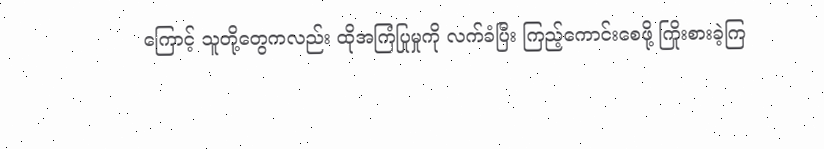ကြောင့် သူတို့တွေကလည်း ထိုအကြံပြုမှုကို လက်ခံပြီး ကြည့်ကောင်းစေဖို့ ကြိုးစားခဲ့ကြ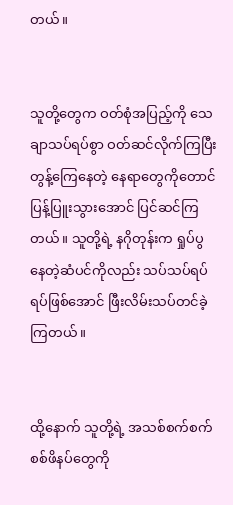တယ်။


သူတို့တွေက ဝတ်စုံအပြည့်ကို သေချာသပ်ရပ်စွာ ဝတ်ဆင်လိုက်ကြပြီး တွန့်ကြေနေတဲ့ နေရာတွေကိုတောင် ပြန့်ပြူးသွားအောင် ပြင်ဆင်ကြတယ်။ သူတို့ရဲ့ နဂိုတုန်းက ရှုပ်ပွနေတဲ့ဆံပင်ကိုလည်း သပ်သပ်ရပ်ရပ်ဖြစ်အောင် ဖြီးလိမ်းသပ်တင်ခဲ့ကြတယ်။


ထို့နောက် သူတို့ရဲ့ အသစ်စက်စက် စစ်ဖိနပ်တွေကို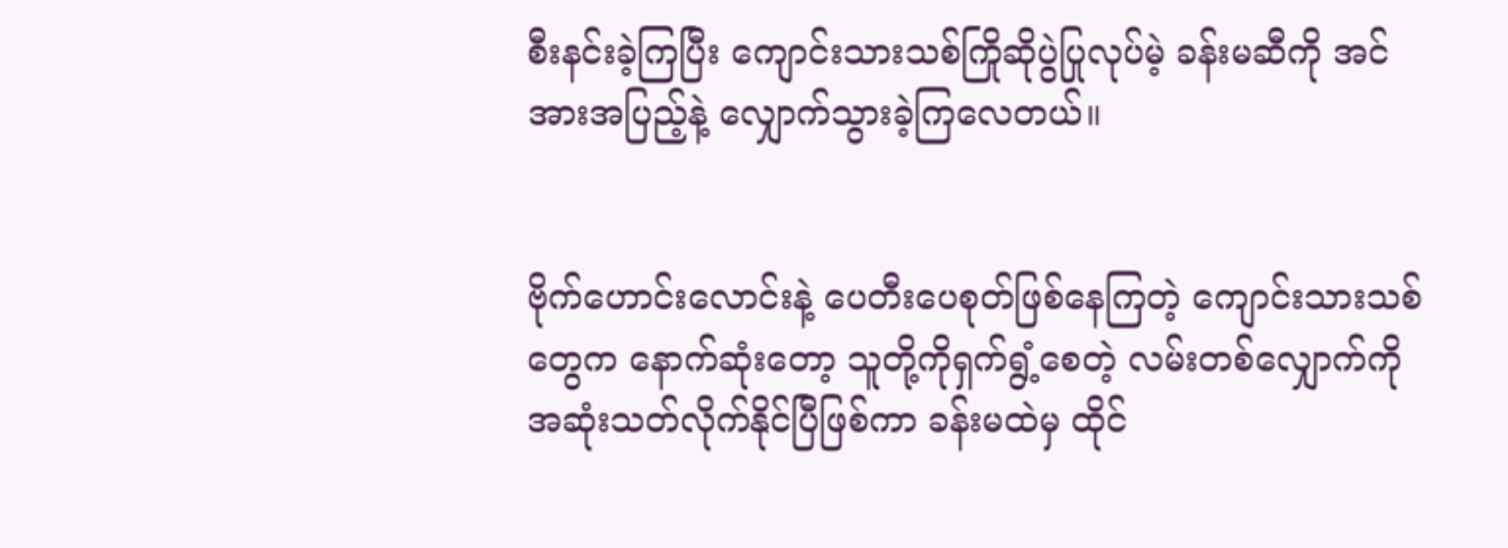စီးနင်းခဲ့ကြပြီး ကျောင်းသားသစ်ကြိုဆိုပွဲပြုလုပ်မဲ့ ခန်းမဆီကို အင်အားအပြည့်နဲ့ လျှောက်သွားခဲ့ကြလေတယ်။


ဗိုက်ဟောင်းလောင်းနဲ့ ပေတီးပေစုတ်ဖြစ်နေကြတဲ့ ကျောင်းသားသစ်တွေက နောက်ဆုံးတော့ သူတို့ကိုရှက်ရွံ့စေတဲ့ လမ်းတစ်လျှောက်ကို အဆုံးသတ်လိုက်နိုင်ပြီဖြစ်ကာ ခန်းမထဲမှ ထိုင်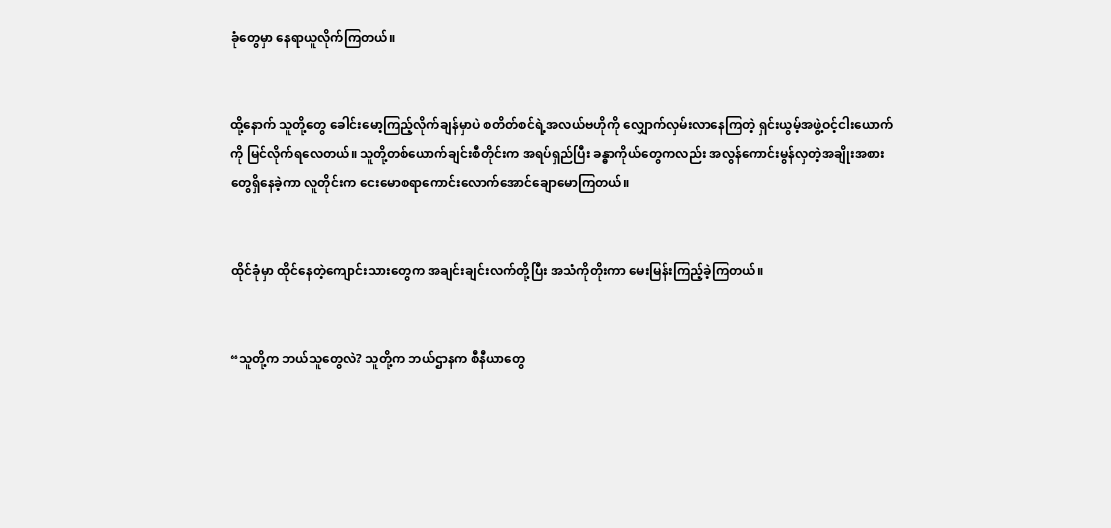ခုံတွေမှာ နေရာယူလိုက်ကြတယ်။


ထို့နောက် သူတို့တွေ ခေါင်းမော့ကြည့်လိုက်ချန်မှာပဲ စတိတ်စင်ရဲ့အလယ်ဗဟိုကို လျှောက်လှမ်းလာနေကြတဲ့ ရှင်းယွမ့်အဖွဲ့ဝင့်ငါးယောက်ကို မြင်လိုက်ရလေတယ်။ သူတို့တစ်ယောက်ချင်းစီတိုင်းက အရပ်ရှည်ပြီး ခန္ဓာကိုယ်တွေကလည်း အလွန်ကောင်းမွန်လှတဲ့အချိုးအစားတွေရှိနေခဲ့ကာ လူတိုင်းက ငေးမောစရာကောင်းလောက်အောင်ချောမောကြတယ်။


ထိုင်ခုံမှာ ထိုင်နေတဲ့ကျောင်းသားတွေက အချင်းချင်းလက်တို့ပြီး အသံကိုတိုးကာ မေးမြန်းကြည့်ခဲ့ကြတယ်။


“သူတို့က ဘယ်သူတွေလဲ? သူတို့က ဘယ်ဌာနက စီနီယာတွေ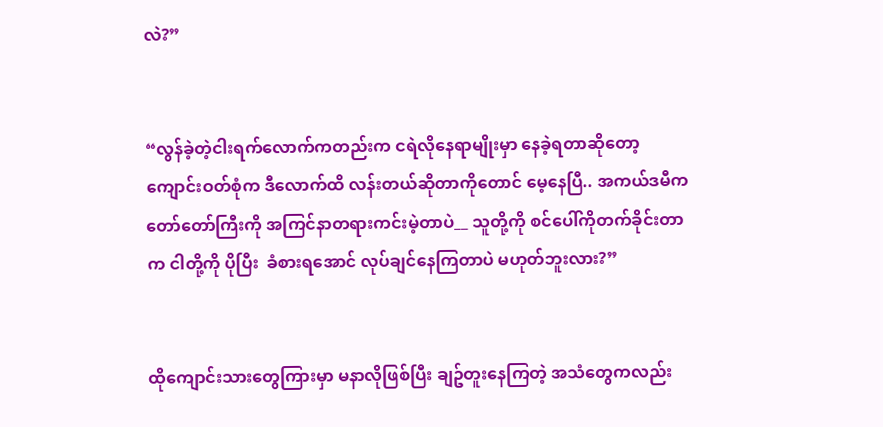လဲ?”


“လွန်ခဲ့တဲ့ငါးရက်လောက်ကတည်းက ငရဲလိုနေရာမျိုးမှာ နေခဲ့ရတာဆိုတော့ ကျောင်းဝတ်စုံက ဒီလောက်ထိ လန်းတယ်ဆိုတာကိုတောင် မေ့နေပြီ.. အကယ်ဒမီက တော်တော်ကြီးကို အကြင်နာတရားကင်းမဲ့တာပဲ__ သူတို့ကို စင်ပေါ်ကိုတက်ခိုင်းတာက ငါတို့ကို ပိုပြီး  ခံစားရအောင် လုပ်ချင်နေကြတာပဲ မဟုတ်ဘူးလား?”


ထိုကျောင်းသားတွေကြားမှာ မနာလိုဖြစ်ပြီး ချဥ်တူးနေကြတဲ့ အသံတွေကလည်း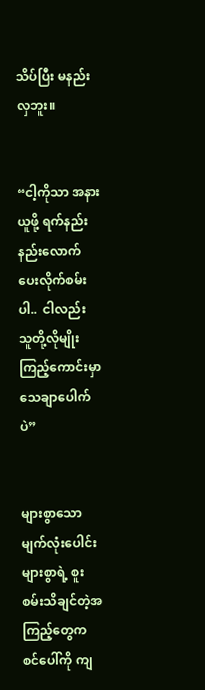သိပ်ပြီး မနည်းလှဘူး။


“ငါ့ကိုသာ အနားယူဖို့ ရက်နည်းနည်းလောက်ပေးလိုက်စမ်းပါ..  ငါလည်း သူတို့လိုမျိုး ကြည့်ကောင်းမှာ သေချာပေါက်ပဲ”


များစွာသော မျက်လုံးပေါင်းများစွာရဲ့ စူးစမ်းသိချင်တဲ့အကြည့်တွေက စင်ပေါ်ကို ကျ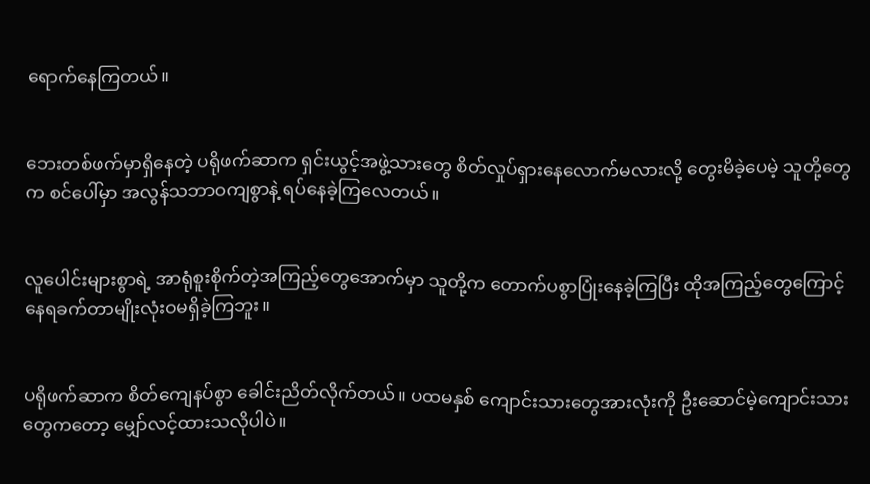ရောက်နေကြတယ်။


ဘေးတစ်ဖက်မှာရှိနေတဲ့ ပရိုဖက်ဆာက ရှင်းယွင့်အဖွဲ့သားတွေ စိတ်လှုပ်ရှားနေလောက်မလားလို့ တွေးမိခဲ့ပေမဲ့ သူတို့တွေက စင်ပေါ်မှာ အလွန်သဘာဝကျစွာနဲ့ ရပ်နေခဲ့ကြလေတယ်။


လူပေါင်းများစွာရဲ့ အာရုံစူးစိုက်တဲ့အကြည့်တွေအောက်မှာ သူတို့က တောက်ပစွာပြုံးနေခဲ့ကြပြီး ထိုအကြည့်တွေကြောင့် နေရခက်တာမျိုးလုံးဝမရှိခဲ့ကြဘူး။


ပရိုဖက်ဆာက စိတ်ကျေနပ်စွာ ခေါင်းညိတ်လိုက်တယ်။ ပထမနှစ် ကျောင်းသားတွေအားလုံးကို ဦးဆောင်မဲ့ကျောင်းသားတွေကတော့ မျှော်လင့်ထားသလိုပါပဲ။